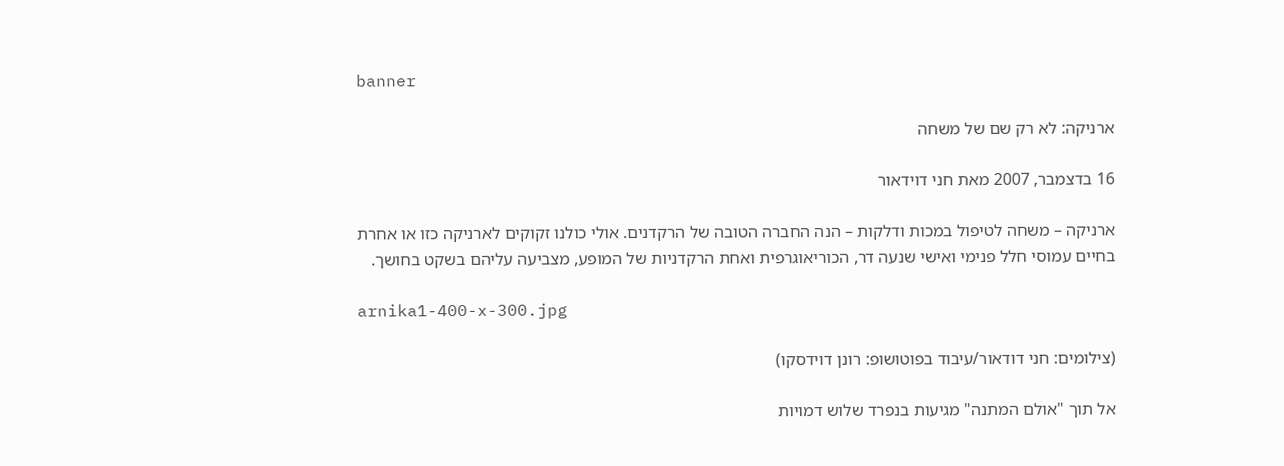banner

ארניקה: לא רק שם של משחה

16 בדצמבר, 2007 מאת חני דוידאור

ארניקה – משחה לטיפול במכות ודלקות – הנה החברה הטובה של הרקדנים. אולי כולנו זקוקים לארניקה כזו או אחרת בחיים עמוסי חלל פנימי ואישי שנעה דר, הכוריאוגרפית ואחת הרקדניות של המופע, מצביעה עליהם בשקט בחושך.

arnika1-400-x-300.jpg

(צילומים: חני דודאור/עיבוד בפוטושופ: רונן דוידסקו)

אל תוך "אולם המתנה" מגיעות בנפרד שלוש דמויות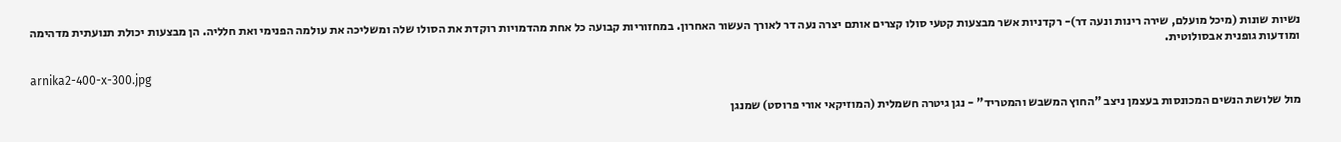נשיות שונות (מיכל מועלם, שירה רינות ונעה דר)- רקדניות אשר מבצעות קטעי סולו קצרים אותם יצרה נעה דר לאורך העשור האחרון. במחזוריות קבועה כל אחת מהדמויות רוקדת את הסולו שלה ומשליכה את עולמה הפנימי ואת חלליה. הן מבצעות יכולת תנועתית מדהימה ומודעות גופנית אבסולוטית.

arnika2-400-x-300.jpg

מול שלושת הנשים המכונסות בעצמן ניצב "החוץ המשבש והמטריד" - נגן גיטרה חשמלית (המוזיקאי אורי פרוסט) שמנגן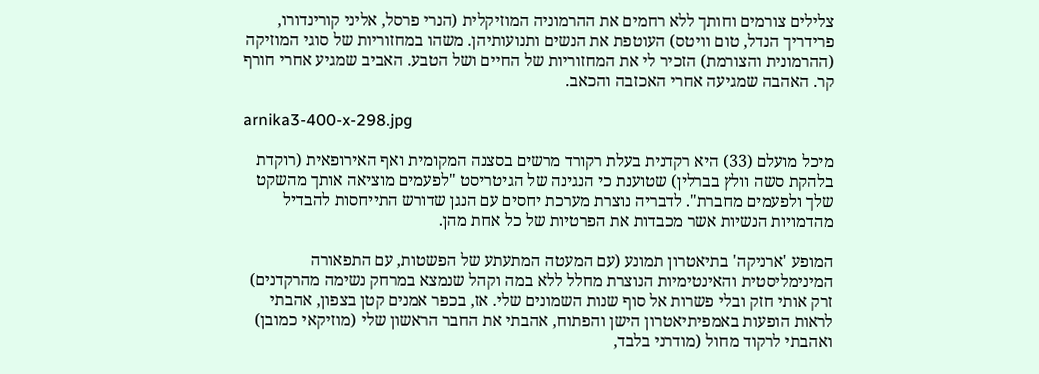צלילים צורמים וחותך ללא רחמים את ההרמוניה המוזיקלית (הנרי פרסל, אליני קורינדורו, פרידריך הנדל, טום וויטס) העוטפת את הנשים ותנועותיהן. משהו במחזוריות של סוגי המוזיקה (ההרמונית והצורמת) הזכיר לי את המחזוריות של החיים ושל הטבע. האביב שמגיע אחרי חורף קר. האהבה שמגיעה אחרי האכזבה והכאב.

arnika3-400-x-298.jpg

מיכל מועלם (33) היא רקדנית בעלת רקורד מרשים בסצנה המקומית ואף האירופאית (רוקדת בלהקת סשה וולץ בברלין) שטוענת כי הנגינה של הגיטריסט "לפעמים מוציאה אותך מהשקט שלך ולפעמים מחברת". לדבריה נוצרת מערכת יחסים עם הנגן שדורש התייחסות להבדיל מהדמויות הנשיות אשר מכבדות את הפרטיות של כל אחת מהן.

המופע 'ארניקה' בתיאטרון תמונע (עם המעטה המתעתע של הפשטות, עם התפאורה המינימליסטית והאינטימיות הנוצרת מחלל ללא במה וקהל שנמצא במרחק נשימה מהרקדנים) זרק אותי חזק ובלי פשרות אל סוף שנות השמונים שלי. אז, בכפר אמנים קטן בצפון, אהבתי לראות הופעות באמפיתיאטרון הישן והפתוח, אהבתי את החבר הראשון שלי (מוזיקאי כמובן) ואהבתי לרקוד מחול (מודרני בלבד,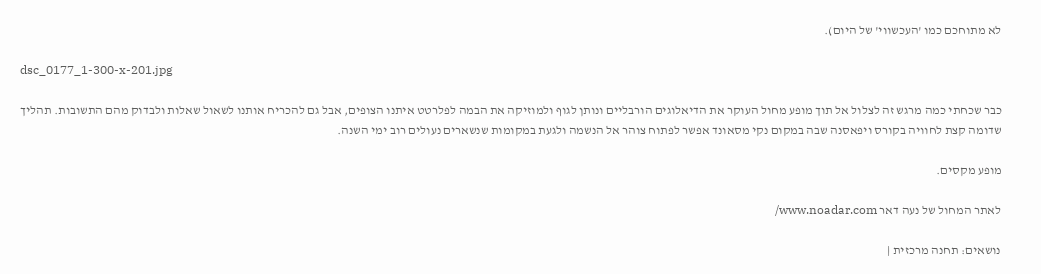לא מתוחכם כמו 'העכשווי' של היום).

dsc_0177_1-300-x-201.jpg

כבר שכחתי כמה מרגש זה לצלול אל תוך מופע מחול העוקר את הדיאלוגים הורבליים ונותן לגוף ולמוזיקה את הבמה לפלרטט איתנו הצופים, אבל גם להכריח אותנו לשאול שאלות ולבדוק מהם התשובות. תהליך שדומה קצת לחוויה בקורס ויפאסנה שבה במקום נקי מסאונד אפשר לפתוח צוהר אל הנשמה ולגעת במקומות שנשארים נעולים רוב ימי השנה.

מופע מקסים.

לאתר המחול של נעה דאר www.noadar.com/

נושאים: תחנה מרכזית |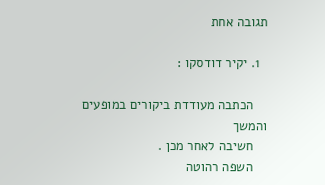תגובה אחת

  1. יקיר דודסקו :

    הכתבה מעודדת ביקורים במופעים והמשך
    חשיבה לאחר מכן .
    השפה רהוטה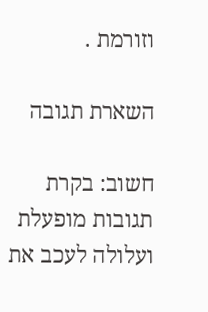וזורמת .

השארת תגובה

חשוב: בקרת תגובות מופעלת ועלולה לעכב את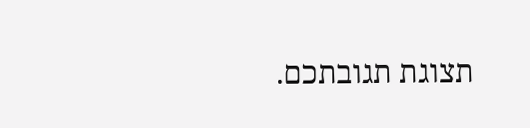תצוגת תגובתכם.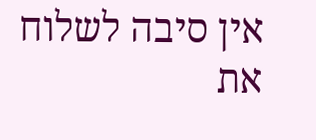אין סיבה לשלוח את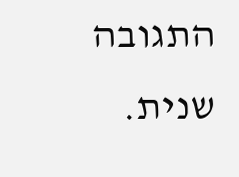התגובה שנית.